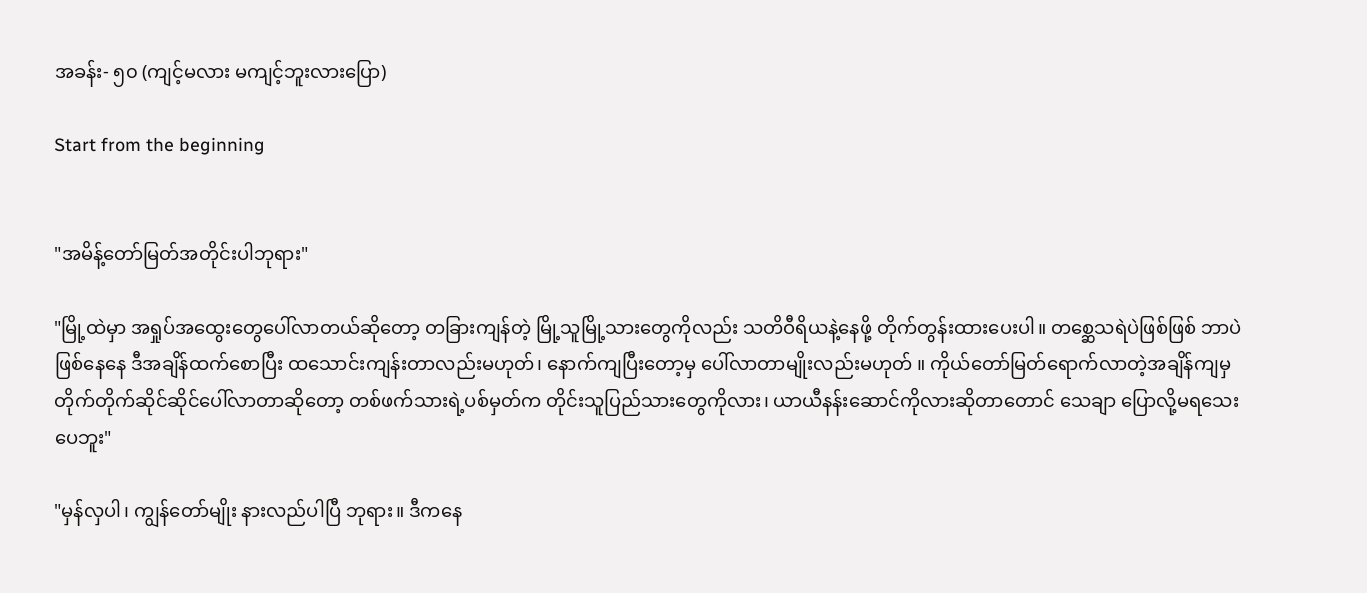အခန်း- ၅၀ (ကျင့်မလား မကျင့်ဘူးလားပြော)

Start from the beginning


"အမိန့်တော်မြတ်အတိုင်းပါဘုရား"

"မြို့ထဲမှာ အရှုပ်အထွေးတွေပေါ်လာတယ်ဆိုတော့ တခြားကျန်တဲ့ မြို့သူမြို့သားတွေကိုလည်း သတိဝီရိယနဲ့နေဖို့ တိုက်တွန်းထားပေးပါ။ တစ္ဆေသရဲပဲဖြစ်ဖြစ် ဘာပဲဖြစ်နေနေ ဒီအချိန်ထက်စောပြီး ထသောင်းကျန်းတာလည်းမဟုတ်၊ နောက်ကျပြီးတော့မှ ပေါ်လာတာမျိုးလည်းမဟုတ် ။ ကိုယ်တော်မြတ်ရောက်လာတဲ့အချိန်ကျမှ တိုက်တိုက်ဆိုင်ဆိုင်ပေါ်လာတာဆိုတော့ တစ်ဖက်သားရဲ့ပစ်မှတ်က တိုင်းသူပြည်သားတွေကိုလား၊ ယာယီနန်းဆောင်ကိုလားဆိုတာတောင် သေချာ ပြောလို့မရသေးပေဘူး"

"မှန်လှပါ၊ ကျွန်တော်မျိုး နားလည်ပါပြီ ဘုရား။ ဒီကနေ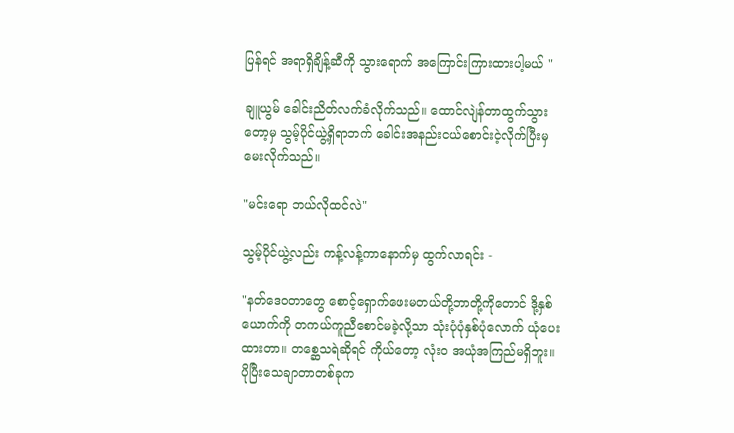ပြန်ရင် အရာရှိချိန့်ဆီကို သွားရောက် အကြောင်းကြားထားပါ့မယ် "

ချူယွမ် ခေါင်းညိတ်လက်ခံလိုက်သည်။ ထောင်လျဲန်တာထွက်သွားတော့မှ သွမ့်ပိုင်ယွဲ့ရှိရာဘက် ခေါင်းအနည်းငယ်စောင်းငဲ့လိုက်ပြီးမှ မေးလိုက်သည်။

"မင်းရော ဘယ်လိုထင်လဲ"

သွမ့်ပိုင်ယွဲ့လည်း ကန့်လန့်ကာနောက်မှ ထွက်လာရင်း -

"နတ်ဒေ၀တာတွေ စောင့်ရှောက်ဖေးမတယ်တို့ဘာတို့ကိုတောင် ဒို့နှစ်ယောက်ကို တကယ်ကူညီစောင်မခဲ့လို့သာ သုံးပုံပုံနှစ်ပုံလောက် ယုံပေးထားတာ။ တစ္ဆေသရဲဆိုရင် ကိုယ်တော့ လုံး၀ အယုံအကြည်မရှိဘူး။ ပိုပြီးသေချာတာတစ်ခုက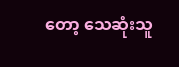တော့ သေဆုံးသူ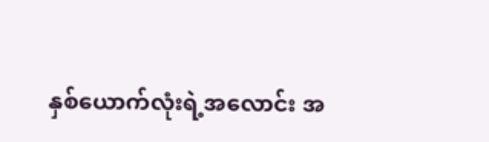နှစ်ယောက်လုံးရဲ့အလောင်း အ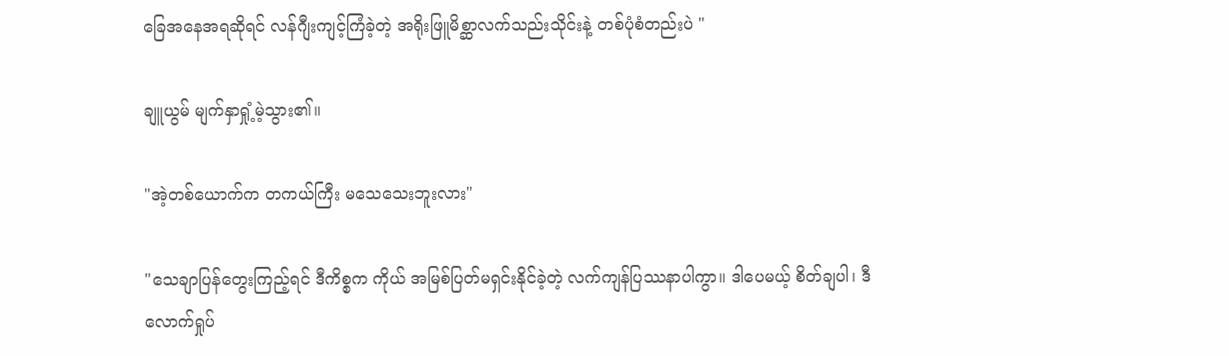ခြေအနေအရဆိုရင် လန်ဂျီးကျင့်ကြံခဲ့တဲ့ အရိုးဖြူမိစ္ဆာလက်သည်းသိုင်းနဲ့ တစ်ပုံစံတည်းပဲ "

ချူယွမ် မျက်နှာရှုံ့မဲ့သွား၏။

"အဲ့တစ်ယောက်က တကယ်ကြီး မသေသေးဘူးလား"

"သေချာပြန်တွေးကြည့်ရင် ဒီကိစ္စက ကိုယ် အမြစ်ပြတ်မရှင်းနိုင်ခဲ့တဲ့ လက်ကျန်ပြဿနာပါကွာ။ ဒါပေမယ့် စိတ်ချပါ၊ ဒီလောက်ရှုပ်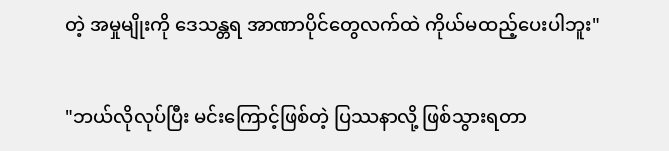တဲ့ အမှုမျိုးကို ဒေသန္တရ အာဏာပိုင်တွေလက်ထဲ ကိုယ်မထည့်ပေးပါဘူး"

"ဘယ်လိုလုပ်ပြီး မင်းကြောင့်ဖြစ်တဲ့ ပြဿနာလို့ ဖြစ်သွားရတာ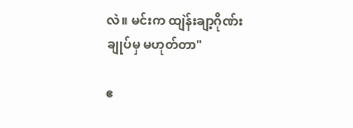လဲ။ မင်းက ထျဲန်းချာ့ဂိုဏ်းချုပ်မှ မဟုတ်တာ"

ဧ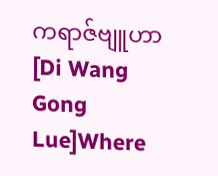ကရာဇ်ဗျူဟာ [Di Wang Gong Lue]Where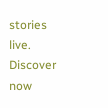stories live. Discover now